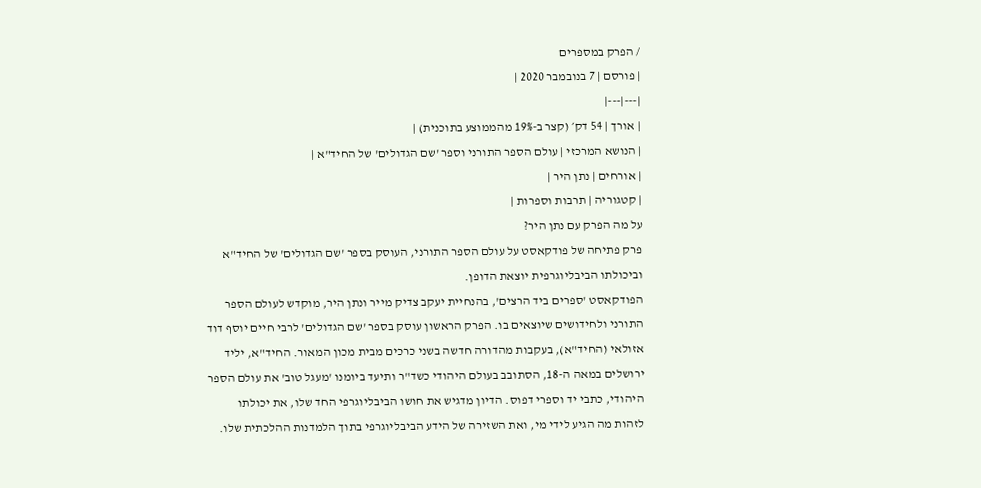/ הפרק במספרים
| פורסם | 7 בנובמבר 2020 |
|---|---|
| אורך | 54 דק׳ (קצר ב-19% מהממוצע בתוכנית) |
| הנושא המרכזי | עולם הספר התורני וספר 'שם הגדולים' של החיד"א |
| אורחים | נתן היר |
| קטגוריה | תרבות וספרות |
על מה הפרק עם נתן היר?
פרק פתיחה של פודקאסט על עולם הספר התורני, העוסק בספר 'שם הגדולים' של החיד"א וביכולתו הביבליוגרפית יוצאת הדופן.
הפודקאסט 'ספרים ביד הרצים', בהנחיית יעקב צדיק מייר ונתן היר, מוקדש לעולם הספר התורני ולחידושים שיוצאים בו. הפרק הראשון עוסק בספר 'שם הגדולים' לרבי חיים יוסף דוד אזולאי (החיד"א), בעקבות מהדורה חדשה בשני כרכים מבית מכון המאור. החיד"א, יליד ירושלים במאה ה-18, הסתובב בעולם היהודי כשד"ר ותיעד ביומנו 'מעגל טוב' את עולם הספר היהודי, כתבי יד וספרי דפוס. הדיון מדגיש את חושו הביבליוגרפי החד שלו, את יכולתו לזהות מה הגיע לידי מי, ואת השזירה של הידע הביבליוגרפי בתוך הלמדנות ההלכתית שלו.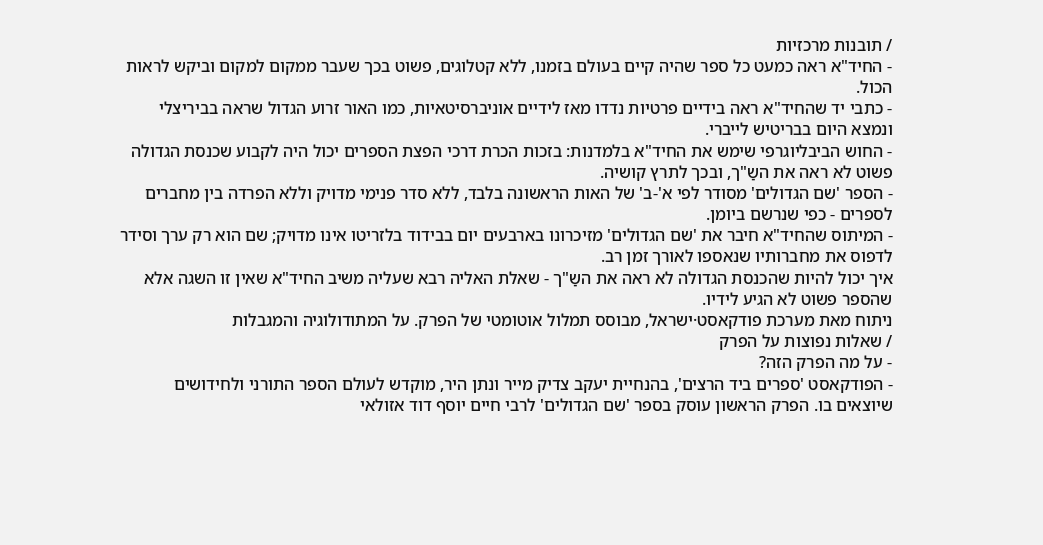/ תובנות מרכזיות
- החיד"א ראה כמעט כל ספר שהיה קיים בעולם בזמנו, ללא קטלוגים, פשוט בכך שעבר ממקום למקום וביקש לראות הכול.
- כתבי יד שהחיד"א ראה בידיים פרטיות נדדו מאז לידיים אוניברסיטאיות, כמו האור זרוע הגדול שראה בביריצלי ונמצא היום בבריטיש לייברי.
- החוש הביבליוגרפי שימש את החיד"א בלמדנות: בזכות הכרת דרכי הפצת הספרים יכול היה לקבוע שכנסת הגדולה פשוט לא ראה את השַ"ך, ובכך לתרץ קושיה.
- הספר 'שם הגדולים' מסודר לפי א'-ב' של האות הראשונה בלבד, ללא סדר פנימי מדויק וללא הפרדה בין מחברים לספרים - כפי שנרשם ביומן.
- המיתוס שהחיד"א חיבר את 'שם הגדולים' מזיכרונו בארבעים יום בבידוד בלזריטו אינו מדויק; שם הוא רק ערך וסידר לדפוס את מחברותיו שנאספו לאורך זמן רב.
איך יכול להיות שהכנסת הגדולה לא ראה את השַ"ך - שאלת האליה רבא שעליה משיב החיד"א שאין זו השגה אלא שהספר פשוט לא הגיע לידיו.
ניתוח מאת מערכת פודקאסט·ישראל, מבוסס תמלול אוטומטי של הפרק. על המתודולוגיה והמגבלות
/ שאלות נפוצות על הפרק
- על מה הפרק הזה?
- הפודקאסט 'ספרים ביד הרצים', בהנחיית יעקב צדיק מייר ונתן היר, מוקדש לעולם הספר התורני ולחידושים שיוצאים בו. הפרק הראשון עוסק בספר 'שם הגדולים' לרבי חיים יוסף דוד אזולאי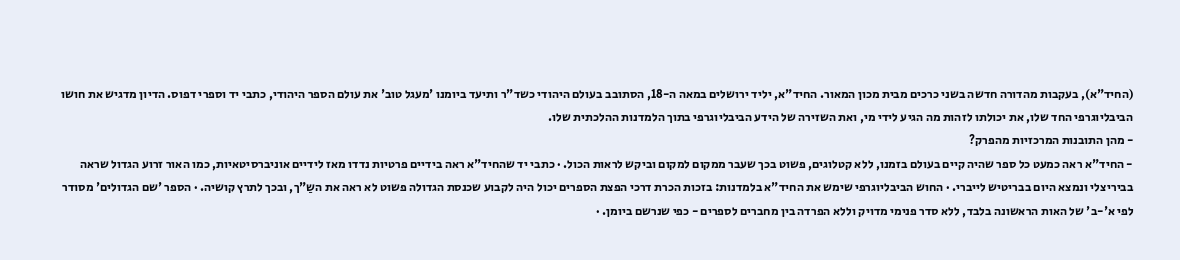(החיד"א), בעקבות מהדורה חדשה בשני כרכים מבית מכון המאור. החיד"א, יליד ירושלים במאה ה-18, הסתובב בעולם היהודי כשד"ר ותיעד ביומנו 'מעגל טוב' את עולם הספר היהודי, כתבי יד וספרי דפוס. הדיון מדגיש את חושו הביבליוגרפי החד שלו, את יכולתו לזהות מה הגיע לידי מי, ואת השזירה של הידע הביבליוגרפי בתוך הלמדנות ההלכתית שלו.
- מהן התובנות המרכזיות מהפרק?
- החיד"א ראה כמעט כל ספר שהיה קיים בעולם בזמנו, ללא קטלוגים, פשוט בכך שעבר ממקום למקום וביקש לראות הכול. · כתבי יד שהחיד"א ראה בידיים פרטיות נדדו מאז לידיים אוניברסיטאיות, כמו האור זרוע הגדול שראה בביריצלי ונמצא היום בבריטיש לייברי. · החוש הביבליוגרפי שימש את החיד"א בלמדנות: בזכות הכרת דרכי הפצת הספרים יכול היה לקבוע שכנסת הגדולה פשוט לא ראה את השַ"ך, ובכך לתרץ קושיה. · הספר 'שם הגדולים' מסודר לפי א'-ב' של האות הראשונה בלבד, ללא סדר פנימי מדויק וללא הפרדה בין מחברים לספרים - כפי שנרשם ביומן. ·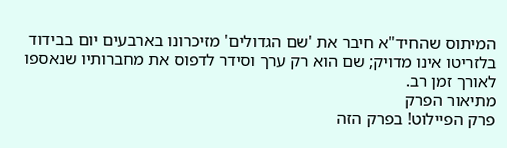המיתוס שהחיד"א חיבר את 'שם הגדולים' מזיכרונו בארבעים יום בבידוד בלזריטו אינו מדויק; שם הוא רק ערך וסידר לדפוס את מחברותיו שנאספו לאורך זמן רב.
מתיאור הפרק
פרק הפיילוט! בפרק הזה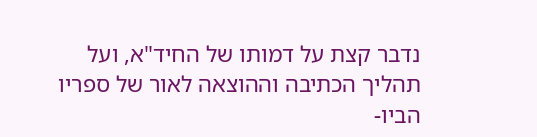נדבר קצת על דמותו של החיד"א, ועל תהליך הכתיבה וההוצאה לאור של ספריו הביו-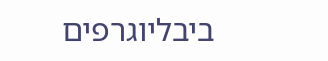ביבליוגרפים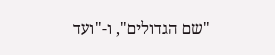"שם הגדולים", ו-"ועד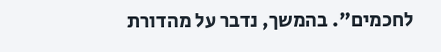לחכמים". בהמשך, נדבר על מהדורת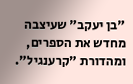"בן יעקב" שעיצבה מחדש את הספרים, ומהדורת "קרענגיל".